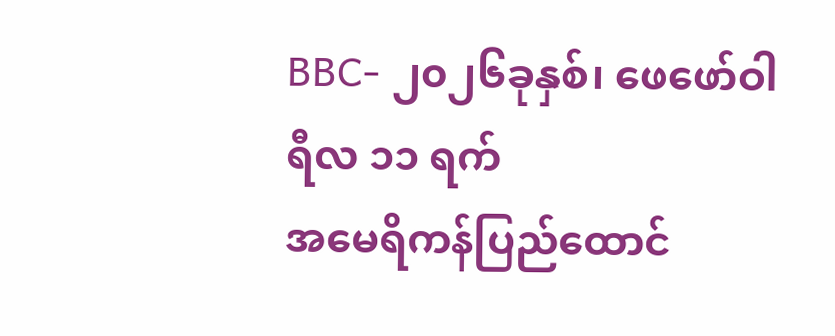BBC- ၂၀၂၆ခုနှစ်၊ ဖေဖော်ဝါရီလ ၁၁ ရက်
အမေရိကန်ပြည်ထောင်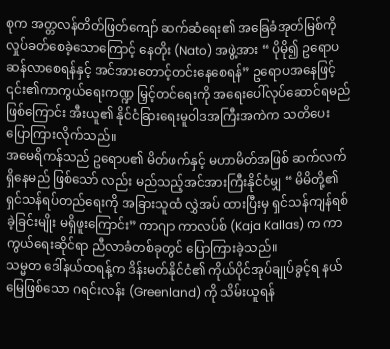စုက အတ္တလန်တိတ်ဖြတ်ကျော် ဆက်ဆံရေး၏ အခြေခံအုတ်မြစ်ကို လှုပ်ခတ်စေခဲ့သောကြောင့် နေတိုး (Nato) အဖွဲ့အား “ ပိုမို၍ ဥရောပဆန်လာစေရန်နှင့် အင်အားတောင့်တင်းနေစေရန်” ဥရောပအနေဖြင့် ၎င်း၏ကာကွယ်ရေးကဏ္ဍ မြှင့်တင်ရေးကို အရေးပေါ်လုပ်ဆောင်ရမည်ဖြစ်ကြောင်း အီးယူ၏ နိုင်ငံခြားရေးမူဝါဒအကြီးအကဲက သတိပေးပြောကြားလိုက်သည်။
အမေရိကန်သည် ဥရောပ၏ မိတ်ဖက်နှင့် မဟာမိတ်အဖြစ် ဆက်လက်ရှိနေမည် ဖြစ်သော် လည်း မည်သည့်အင်အားကြီးနိုင်ငံမျှ “ မိမိတို့၏ ရှင်သန်ရပ်တည်ရေးကို အခြားသူထံ လွှဲအပ် ထားပြီးမှ ရှင်သန်ကျန်ရစ်ခဲ့ခြင်းမျိုး မရှိဖူးကြောင်း” ကာဂျာ ကာလပ်စ် (Kaja Kallas) က ကာကွယ်ရေးဆိုင်ရာ ညီလာခံတစ်ခုတွင် ပြောကြားခဲ့သည်။
သမ္မတ ဒေါ်နယ်ထရန့်က ဒိန်းမတ်နိုင်ငံ၏ ကိုယ်ပိုင်အုပ်ချုပ်ခွင့်ရ နယ်မြေဖြစ်သော ဂရင်းလန်း (Greenland) ကို သိမ်းယူရန်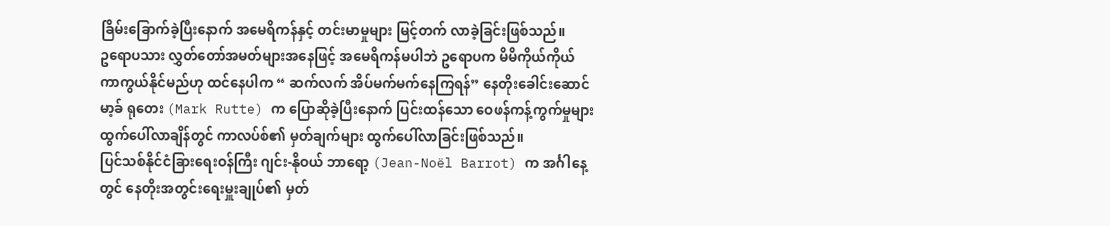ခြိမ်းခြောက်ခဲ့ပြီးနောက် အမေရိကန်နှင့် တင်းမာမှုများ မြင့်တက် လာခဲ့ခြင်းဖြစ်သည်။
ဥရောပသား လွှတ်တော်အမတ်များအနေဖြင့် အမေရိကန်မပါဘဲ ဥရောပက မိမိကိုယ်ကိုယ် ကာကွယ်နိုင်မည်ဟု ထင်နေပါက “ ဆက်လက် အိပ်မက်မက်နေကြရန်” နေတိုးခေါင်းဆောင် မာ့ခ် ရုတေး (Mark Rutte) က ပြောဆိုခဲ့ပြီးနောက် ပြင်းထန်သော ဝေဖန်ကန့်ကွက်မှုများ ထွက်ပေါ်လာချိန်တွင် ကာလပ်စ်၏ မှတ်ချက်များ ထွက်ပေါ်လာခြင်းဖြစ်သည်။
ပြင်သစ်နိုင်ငံခြားရေးဝန်ကြီး ဂျင်း-နိုဝယ် ဘာရော့ (Jean-Noël Barrot) က အင်္ဂါနေ့တွင် နေတိုးအတွင်းရေးမှူးချုပ်၏ မှတ်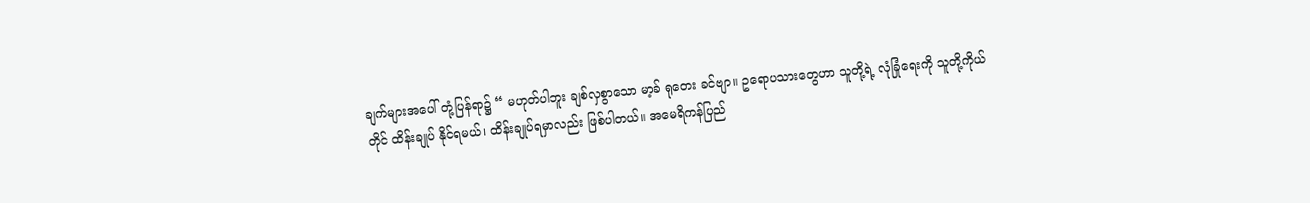ချက်များအပေါ် တုံ့ပြန်ရာ၌ “ မဟုတ်ပါဘူး ချစ်လှစွာသော မာ့ခ် ရုတေး ခင်ဗျာ။ ဥရောပသားတွေဟာ သူတို့ရဲ့ လုံခြုံရေးကို သူတို့ကိုယ်တိုင် ထိန်းချုပ် နိုင်ရမယ်၊ ထိန်းချုပ်ရမှာလည်း ဖြစ်ပါတယ်။ အမေရိကန်ပြည်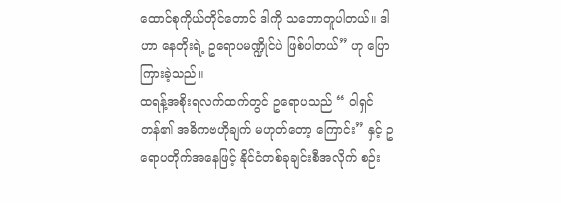ထောင်စုကိုယ်တိုင်တောင် ဒါကို သဘောတူပါတယ်။ ဒါဟာ နေတိုးရဲ့ ဥရောပမဏ္ဍိုင်ပဲ ဖြစ်ပါတယ်” ဟု ပြောကြားခဲ့သည်။
ထရန့်အစိုးရလက်ထက်တွင် ဥရောပသည် “ ဝါရှင်တန်၏ အဓိကဗဟိုချက် မဟုတ်တော့ ကြောင်း” နှင့် ဥရောပတိုက်အနေဖြင့် နိုင်ငံတစ်ခုချင်းစီအလိုက် စဉ်း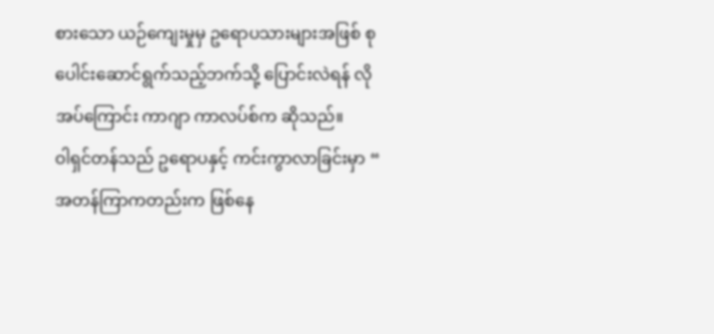စားသော ယဉ်ကျေးမှုမှ ဥရောပသားများအဖြစ် စုပေါင်းဆောင်ရွက်သည့်ဘက်သို့ ပြောင်းလဲရန် လိုအပ်ကြောင်း ကာဂျာ ကာလပ်စ်က ဆိုသည်။
ဝါရှင်တန်သည် ဥရောပနှင့် ကင်းကွာလာခြင်းမှာ “ အတန်ကြာကတည်းက ဖြစ်နေ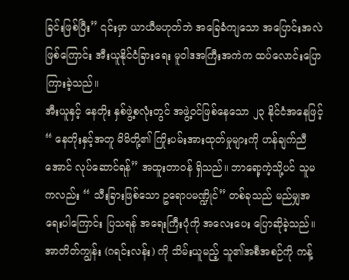ခြင်းဖြစ်ပြီး” ၎င်းမှာ ယာယီမဟုတ်ဘဲ အခြေခံကျသော အပြောင်းအလဲဖြစ်ကြောင်း အီးယူနိုင်ငံခြားရေး မူဝါဒအကြီးအကဲက ထပ်လောင်းပြောကြားခဲ့သည်။
အီးယူနှင့် နေတိုး နှစ်ဖွဲ့စလုံးတွင် အဖွဲ့ဝင်ဖြစ်နေသော ၂၃ နိုင်ငံအနေဖြင့် “ နေတိုးနှင့်အတူ မိမိတို့၏ ကြိုးပမ်းအားထုတ်မှုများကို ဟန်ချက်ညီအောင် လုပ်ဆောင်ရန်” အထူးတာဝန် ရှိသည်။ ဘာရော့ကဲ့သို့ပင် သူမကလည်း “ သီးခြားဖြစ်သော ဥရောပမဏ္ဍိုင်” တစ်ခုသည် မည်မျှအရေးပါကြောင်း ပြသရန် အရေးကြီးပုံကို အလေးပေး ပြောဆိုခဲ့သည်။
အာတိတ်ကျွန်း (ဂရင်းလန်း) ကို သိမ်းယူမည့် သူ၏အစီအစဉ်ကို ကန့်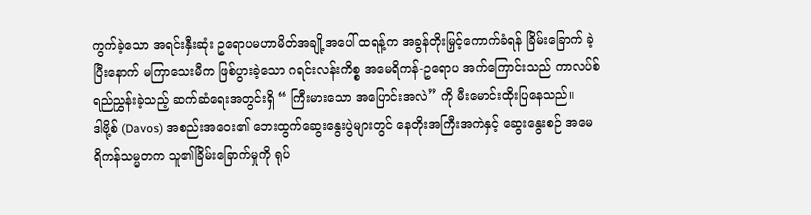ကွက်ခဲ့သော အရင်းနှီးဆုံး ဥရောပမဟာမိတ်အချို့အပေါ် ထရန့်က အခွန်တိုးမြှင့်ကောက်ခံရန် ခြိမ်းခြောက် ခဲ့ပြီးနောက် မကြာသေးမီက ဖြစ်ပွားခဲ့သော ဂရင်းလန်းကိစ္စ အမေရိကန်-ဥရောပ အက်ကြောင်းသည် ကာလပ်စ် ရည်ညွှန်းခဲ့သည့် ဆက်ဆံရေးအတွင်းရှိ “ ကြီးမားသော အပြောင်းအလဲ” ကို မီးမောင်းထိုးပြနေသည်။
ဒါဗို့စ် (Davos) အစည်းအဝေး၏ ဘေးထွက်ဆွေးနွေးပွဲများတွင် နေတိုးအကြီးအကဲနှင့် ဆွေးနွေးစဉ် အမေရိကန်သမ္မတက သူ၏ခြိမ်းခြောက်မှုကို ရုပ်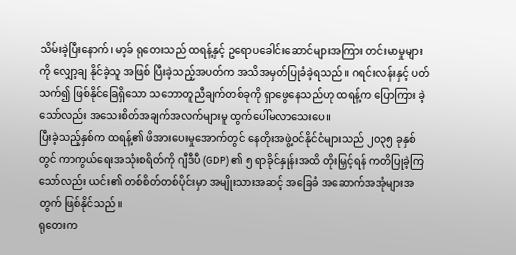သိမ်းခဲ့ပြီးနောက်၊ မာ့ခ် ရုတေးသည် ထရန့်နှင့် ဥရောပခေါင်းဆောင်များအကြား တင်းမာမှုများကို လျှော့ချ နိုင်ခဲ့သူ အဖြစ် ပြီးခဲ့သည့်အပတ်က အသိအမှတ်ပြုခံခဲ့ရသည်။ ဂရင်းလန်းနှင့် ပတ်သက်၍ ဖြစ်နိုင်ခြေရှိသော သဘောတူညီချက်တစ်ခုကို ရှာဖွေနေသည်ဟု ထရန့်က ပြောကြား ခဲ့သော်လည်း အသေးစိတ်အချက်အလက်များမူ ထွက်ပေါ်မလာသေးပေ။
ပြီးခဲ့သည့်နှစ်က ထရန့်၏ ဖိအားပေးမှုအောက်တွင် နေတိုးအဖွဲ့ဝင်နိုင်ငံများသည် ၂၀၃၅ ခုနှစ်တွင် ကာကွယ်ရေးအသုံးစရိတ်ကို ဂျီဒီပီ (GDP) ၏ ၅ ရာခိုင်နှုန်းအထိ တိုးမြှင့်ရန် ကတိပြုခဲ့ကြသော်လည်း ယင်း၏ တစ်စိတ်တစ်ပိုင်းမှာ အမျိုးသားအဆင့် အခြေခံ အဆောက်အအုံများအတွက် ဖြစ်နိုင်သည်။
ရုတေးက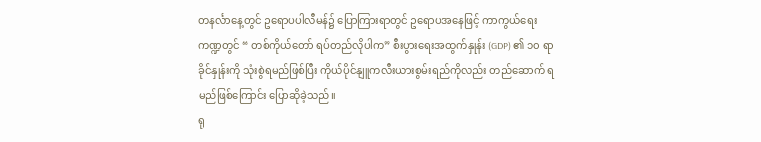တနင်္လာနေ့တွင် ဥရောပပါလီမန်၌ ပြောကြားရာတွင် ဥရောပအနေဖြင့် ကာကွယ်ရေး ကဏ္ဍတွင် “ တစ်ကိုယ်တော် ရပ်တည်လိုပါက” စီးပွားရေးအထွက်နှုန်း (GDP) ၏ ၁၀ ရာခိုင်နှုန်းကို သုံးစွဲရမည်ဖြစ်ပြီး ကိုယ်ပိုင်နျူကလီးယားစွမ်းရည်ကိုလည်း တည်ဆောက် ရမည်ဖြစ်ကြောင်း ပြောဆိုခဲ့သည်။
ရု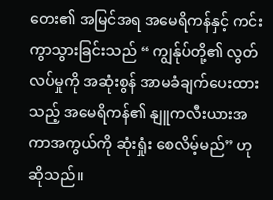တေး၏ အမြင်အရ အမေရိကန်နှင့် ကင်းကွာသွားခြင်းသည် “ ကျွန်ုပ်တို့၏ လွတ်လပ်မှုကို အဆုံးစွန် အာမခံချက်ပေးထားသည့် အမေရိကန်၏ နျူကလီးယားအကာအကွယ်ကို ဆုံးရှုံး စေလိမ့်မည်” ဟု ဆိုသည်။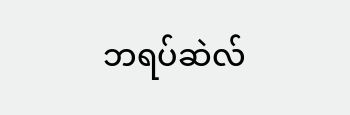ဘရပ်ဆဲလ်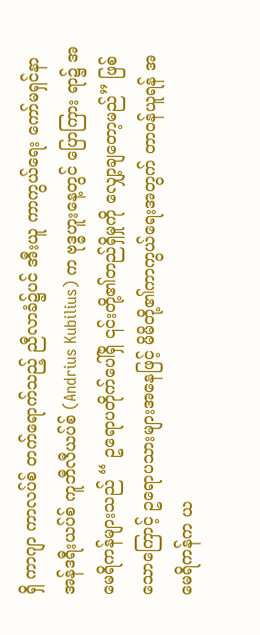ရှိ ကာဂျာ ကာလပ်စ် တက်ရောက်သည့် ညီလာခံ၌ပင် အီးယူ ကာကွယ်ရေး ကော်မရှင်နာ အန်ဒရီးယပ်စ် ကူဘီလီယပ်စ် (Andrius Kubilius) က ဗုဒ္ဓဟူးနေ့တွင် ပြောကြား ရာ၌ အမေရိကန်များသည် “ ဥရောပတိုက်ပေါ်ရှိ ၎င်းတို့၏တည်ရှိမှုကို လျှော့ချတော့မည်” ဖြစ်သောကြောင့် ဥရောပသားများအနေဖြင့် မိမိတို့၏ကာကွယ်ရေးအတွက် တာဝန်ယူရန် အမေရိကန်က ယ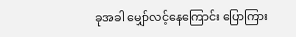ခုအခါ မျှော်လင့်နေကြောင်း ပြောကြား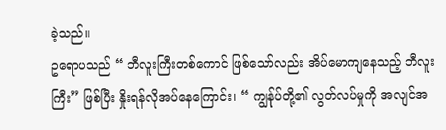ခဲ့သည်။
ဥရောပသည် “ ဘီလူးကြီးတစ်ကောင် ဖြစ်သော်လည်း အိပ်မောကျနေသည့် ဘီလူးကြီး” ဖြစ်ပြီး နှိုးရန်လိုအပ်နေကြောင်း၊ “ ကျွန်ုပ်တို့၏ လွတ်လပ်မှုကို အလျင်အ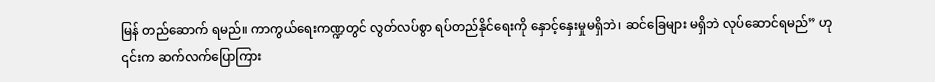မြန် တည်ဆောက် ရမည်။ ကာကွယ်ရေးကဏ္ဍတွင် လွတ်လပ်စွာ ရပ်တည်နိုင်ရေးကို နှောင့်နှေးမှုမရှိဘဲ၊ ဆင်ခြေများ မရှိဘဲ လုပ်ဆောင်ရမည်” ဟု ၎င်းက ဆက်လက်ပြောကြား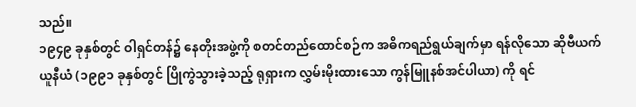သည်။
၁၉၄၉ ခုနှစ်တွင် ဝါရှင်တန်၌ နေတိုးအဖွဲ့ကို စတင်တည်ထောင်စဉ်က အဓိကရည်ရွယ်ချက်မှာ ရန်လိုသော ဆိုဗီယက်ယူနီယံ (၁၉၉၁ ခုနှစ်တွင် ပြိုကွဲသွားခဲ့သည့် ရုရှားက လွှမ်းမိုးထားသော ကွန်မြူနစ်အင်ပါယာ) ကို ရင်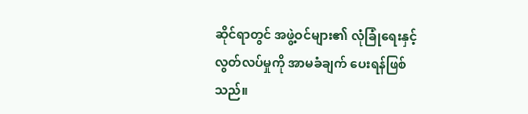ဆိုင်ရာတွင် အဖွဲ့ဝင်များ၏ လုံခြုံရေးနှင့် လွတ်လပ်မှုကို အာမခံချက် ပေးရန်ဖြစ်သည်။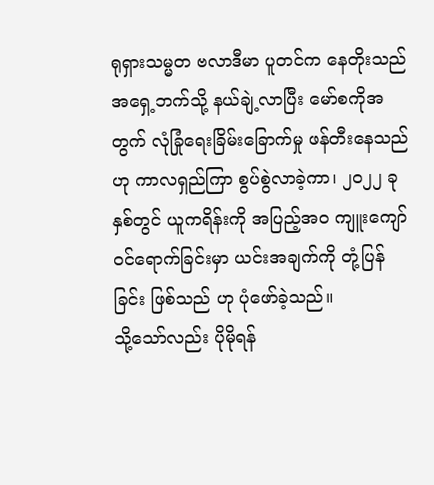ရုရှားသမ္မတ ဗလာဒီမာ ပူတင်က နေတိုးသည် အရှေ့ဘက်သို့ နယ်ချဲ့လာပြီး မော်စကိုအတွက် လုံခြုံရေးခြိမ်းခြောက်မှု ဖန်တီးနေသည်ဟု ကာလရှည်ကြာ စွပ်စွဲလာခဲ့ကာ၊ ၂၀၂၂ ခုနှစ်တွင် ယူကရိန်းကို အပြည့်အဝ ကျူးကျော်ဝင်ရောက်ခြင်းမှာ ယင်းအချက်ကို တုံ့ပြန်ခြင်း ဖြစ်သည် ဟု ပုံဖော်ခဲ့သည်။
သို့သော်လည်း ပိုမိုရန်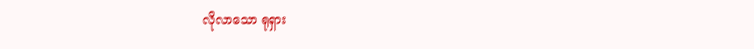လိုလာသော ရုရှား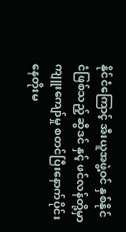နိုင်ငံကြောင့် အီးယူအဖွဲ့ဝင် နှစ်နိုင်ငံဖြစ်သည့် ဆွီဒင် နှင့် ဖင်လန်တို့မှာ ကျူးကျော်မှု စတင်ပြီးနောက်ပိုင်း နေတိုးမ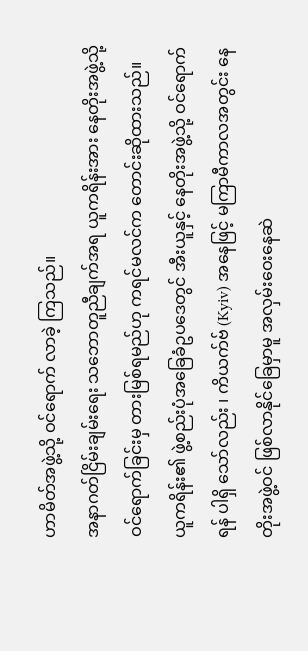ဟာမိတ်အဖွဲ့သို့ ဝင်ရောက် လာခဲ့ ကြသည်။
အနာဂတ်ငြိမ်းချမ်းရေး သဘောတူညီချက်အရ ယူကရိန်းအား နေတိုးအဖွဲ့သို့ ဝင်ရောက်ခြင်းမှ တားမြစ်ရမည်ဟု ကရင်မလင်က တောင်းဆိုထားသည်။
ယူကရိန်း၏ ဖွဲ့စည်းပုံအခြေခံဥပဒေတွင် အီးယူနှင့် နေတိုးအဖွဲ့သို့ ဝင်ရောက်ရန် ပါရှိ သော်လည်း ၊ ကိယက်ဗ် (Kyiv) အနေဖြင့် မကြာမီကာလအတွင်း နေတိုးအဖွဲ့ဝင် ဖြစ်လာနိုင်ခြေမှာမူ အလှမ်းဝေးနေဆဲ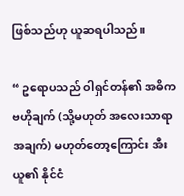ဖြစ်သည်ဟု ယူဆရပါသည်။

“ ဥရောပသည် ဝါရှင်တန်၏ အဓိကဗဟိုချက် (သို့မဟုတ် အလေးသာရာအချက်) မဟုတ်တော့ကြောင်း အီးယူ၏ နိုင်ငံ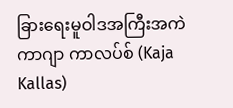ခြားရေးမူဝါဒအကြီးအကဲ ကာဂျာ ကာလပ်စ် (Kaja Kallas)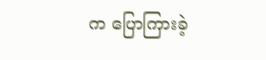က ပြောကြားခဲ့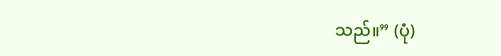သည်။” (ပုံ)